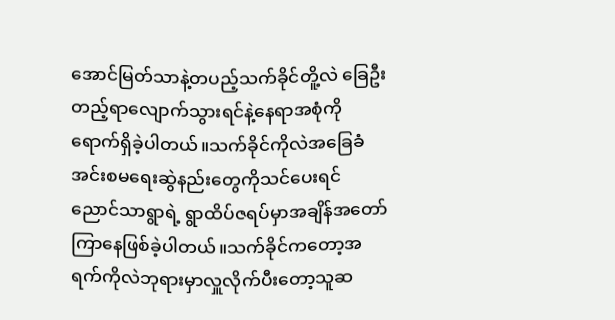အောင်မြတ်သာနဲ့တပည့်သက်ခိုင်တိူ့လဲ ခြေဦးတည့်ရာလျောက်သွားရင်နဲ့နေရာအစုံကိုရောက်ရှိခဲ့ပါတယ်။သက်ခိုင်ကိုလဲအခြေခံအင်းစမရေးဆွဲနည်းတွေကိုသင်ပေးရင် ညောင်သာရွာရဲ့ ရွာထိပ်ဇရပ်မှာအချိန်အတော်ကြာနေဖြစ်ခဲ့ပါတယ်။သက်ခိုင်ကတော့အရက်ကိုလဲဘုရားမှာလှူလိုက်ပီးတော့သူဆ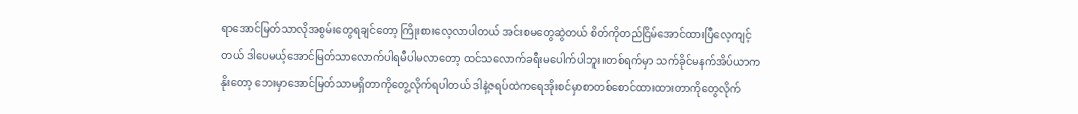ရာအောင်မြတ်သာလိုအစွမ်းတွေရချင်တော့ ကြိုးစားလေ့လာပါတယ် အင်းစမတွေဆွဲတယ် စိတ်ကိုတည်ငြိမ်အောင်ထားပြီလေ့ကျင့်တယ် ဒါပေမယ့်အောင်မြတ်သာလောက်ပါရမီပါမလာတော့ ထင်သလောက်ခရီးမပေါက်ပါဘူး။တစ်ရက်မှာ သက်ခိုင်မနက်အိပ်ယာကနိုးတော့ ဘေးမှာအောင်မြတ်သာမရှိတာကိုတွေ့လိုက်ရပါတယ် ဒါနဲ့ဇရပ်ထဲကရေအိုးစင်မှာစာတစ်စောင်ထားထားတာကိုတွေလိုက်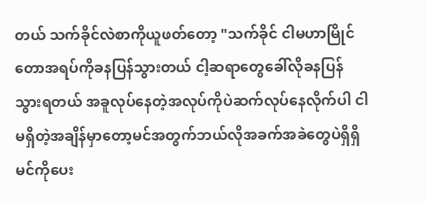တယ် သက်ခိုင်လဲစာကိုယူဖတ်တော့ "သက်ခိုင် ငါမဟာမြိုင်တောအရပ်ကိုခနပြန်သွားတယ် ငါ့ဆရာတွေခေါ်လိုခနပြန်သွားရတယ် အခူလုပ်နေတဲ့အလုပ်ကိုပဲဆက်လုပ်နေလိုက်ပါ ငါမရှိတဲ့အချိန်မှာတော့မင်အတွက်ဘယ်လိုအခက်အခဲတွေပဲရှိရှိ မင်ကိုပေး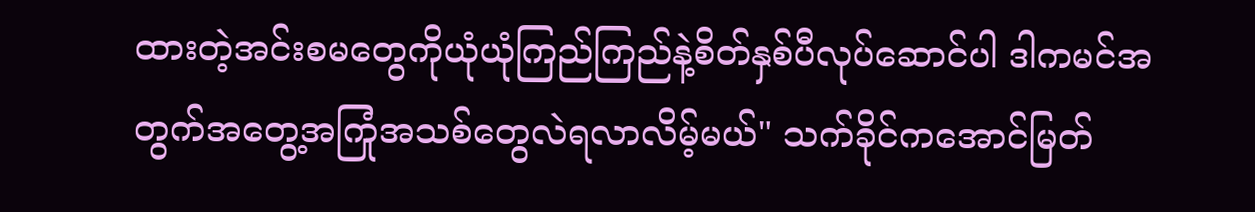ထားတဲ့အင်းစမတွေကိုယုံယုံကြည်ကြည်နဲ့စိတ်နှစ်ပီလုပ်ဆောင်ပါ ဒါကမင်အတွက်အတွေ့အကြုံအသစ်တွေလဲရလာလိမ့်မယ်" သက်ခိုင်ကအောင်မြတ်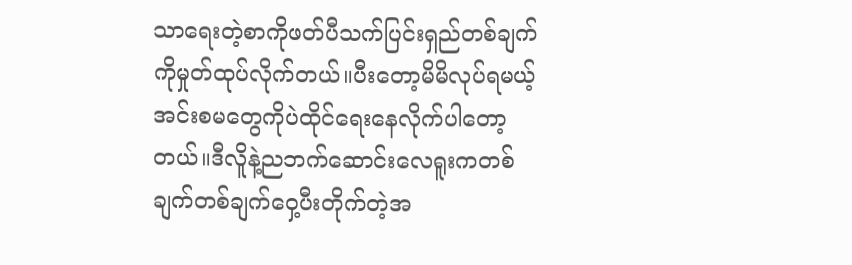သာရေးတဲ့စာကိုဖတ်ပီသက်ပြင်းရှည်တစ်ချက်ကိုမှုတ်ထုပ်လိုက်တယ်။ပီးတော့မိမိလုပ်ရမယ့်အင်းစမတွေကိုပဲထိုင်ရေးနေလိုက်ပါတော့တယ်။ဒီလိူနဲ့ညဘက်ဆောင်းလေရူးကတစ်ချက်တစ်ချက်ဝှေ့ပီးတိုက်တဲ့အ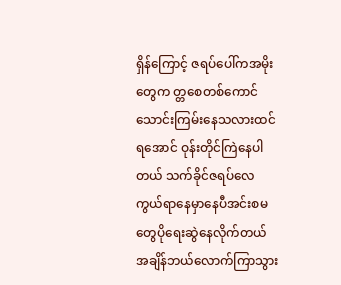ရှိန်ကြောင့် ဇရပ်ပေါ်ကအမိုးတွေက တ္တစေတစ်ကောင်သောင်းကြမ်းနေသလားထင်ရအောင် ဝုန်းတိုင်ကြဲနေပါတယ် သက်ခိုင်ဇရပ်လေကွယ်ရာနေမှာနေပီအင်းစမတွေပိုရေးဆွဲနေလိုက်တယ် အချိန်ဘယ်လောက်ကြာသွား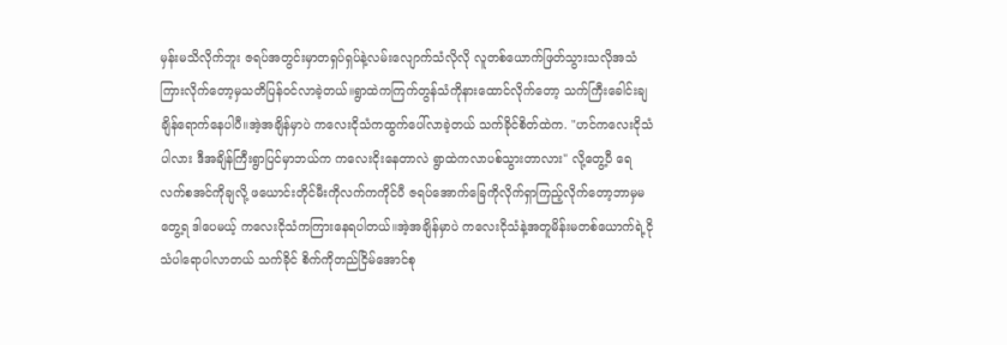မှန်းမသိလိုက်ဘူး ဇရပ်အတွင်းမှာတရှပ်ရှပ်နဲ့လမ်းလျောက်သံလိုလို လူတစ်ယောက်ဖြတ်သွားသလိုအသံကြားလိုက်တော့မှသတိပြန်ဝင်လာခဲ့တယ်။ရွာထဲကကြက်တွန်သံကိုနားထောင်လိုက်တော့ သက်ကြီးခေါင်းချချိန်ရောက်နေပါပီ။အဲ့အချိန်မှာပဲ ကလေးငိုသံကထွက်ပေါ်လာခဲ့တယ် သက်ခိုင်စိတ်ထဲက. "ဟင်ကလေးငိုသံပါလား ဒီအချိန်ကြီးရွာပြင်မှာဘယ်က ကလေးငိုးနေတာလဲ ရွာထဲကလာပစ်သွားတာလား" လို့တွေ့ပီ ရေလက်စအင်ကိုချလို့ ဖယောင်းတိုင်မီးကိုလက်ကကိုင်ပီ ဇရပ်အောက်ခြေကိုလိုက်ရှာကြည့်လိုက်တော့ဘာမှမတွေ့ရ ဒါပေမယ့် ကလေးငိုသံကကြားနေရပါတယ်။အဲ့အချိန်မှာပဲ ကလေးငိုသံနဲ့အတူမိန်းမတစ်ယောက်ရဲ့ငိုသံပါရောပါလာတယ် သက်ခိုင် စိက်ကိုတည်ငြိမ်အောင်စု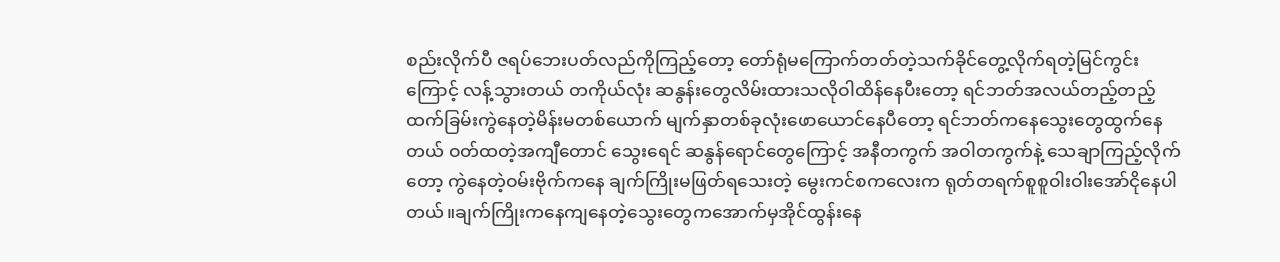စည်းလိုက်ပီ ဇရပ်ဘေးပတ်လည်ကိုကြည့်တော့ တော်ရုံမကြောက်တတ်တဲ့သက်ခိုင်တွေ့လိုက်ရတဲ့မြင်ကွင်းကြောင့် လန့်သွားတယ် တကိုယ်လုံး ဆနွန်းတွေလိမ်းထားသလိုဝါထိန်နေပီးတော့ ရင်ဘတ်အလယ်တည့်တည့်ထက်ခြမ်းကွဲနေတဲ့မိန်းမတစ်ယောက် မျက်နှာတစ်ခုလုံးဖောယောင်နေပီတော့ ရင်ဘတ်ကနေသွေးတွေထွက်နေတယ် ဝတ်ထတဲ့အကျီတောင် သွေးရေင် ဆနွန်ရောင်တွေကြောင့် အနီတကွက် အဝါတကွက်နဲ့ သေချာကြည့်လိုက်တော့ ကွဲနေတဲ့ဝမ်းဗိုက်ကနေ ချက်ကြိုးမဖြတ်ရသေးတဲ့ မွေးကင်စကလေးက ရုတ်တရက်စူစူဝါးဝါးအော်ငိုနေပါတယ်။ချက်ကြိုးကနေကျနေတဲ့သွေးတွေကအောက်မှအိုင်ထွန်းနေ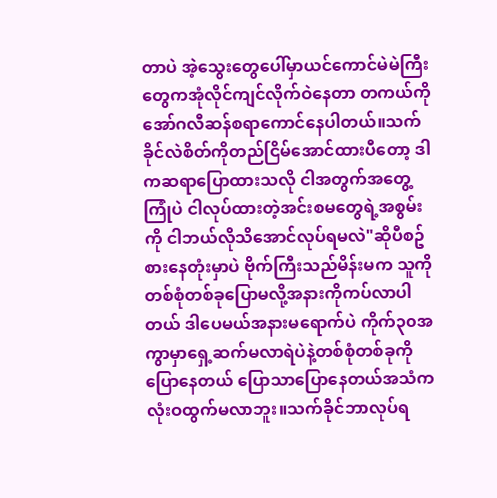တာပဲ အဲ့သွေးတွေပေါ်မှာယင်ကောင်မဲမဲကြီးတွေကအုံလိုင်ကျင်လိုက်ဝဲနေတာ တကယ်ကိုအော်ဂလီဆန်စရာကောင်နေပါတယ်။သက်ခိုင်လဲစိတ်ကိုတည်ငြိမ်အောင်ထားပီတော့ ဒါကဆရာပြောထားသလို ငါအတွက်အတွေ့ကြုံပဲ ငါလုပ်ထားတဲ့အင်းစမတွေရဲ့အစွမ်းကို ငါဘယ်လိုသိအောင်လုပ်ရမလဲ"ဆိုပီစဥ်စားနေတုံးမှာပဲ ဗိုက်ကြီးသည်မိန်းမက သူကိုတစ်စုံတစ်ခုပြောမလို့အနားကိုကပ်လာပါတယ် ဒါပေမယ်အနားမရောက်ပဲ ကိုက်၃၀အကွာမှာရှေ့ဆက်မလာရဲပဲနဲ့တစ်စုံတစ်ခုကိုပြောနေတယ် ပြောသာပြောနေတယ်အသံကလုံးဝထွက်မလာဘူး။သက်ခိုင်ဘာလုပ်ရ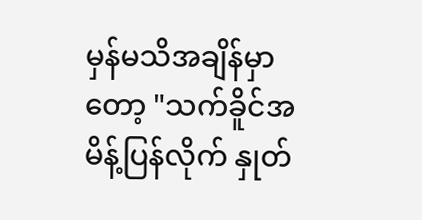မှန်မသိအချိန်မှာတော့ "သက်ခိူင်အမိန့်ပြန်လိုက် နှုတ်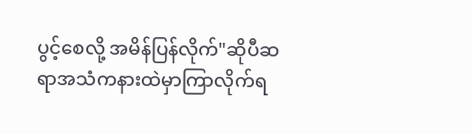ပွင့်စေလို့ အမိန်ပြန်လိုက်"ဆိုပီဆရာအသံကနားထဲမှာကြာလိုက်ရ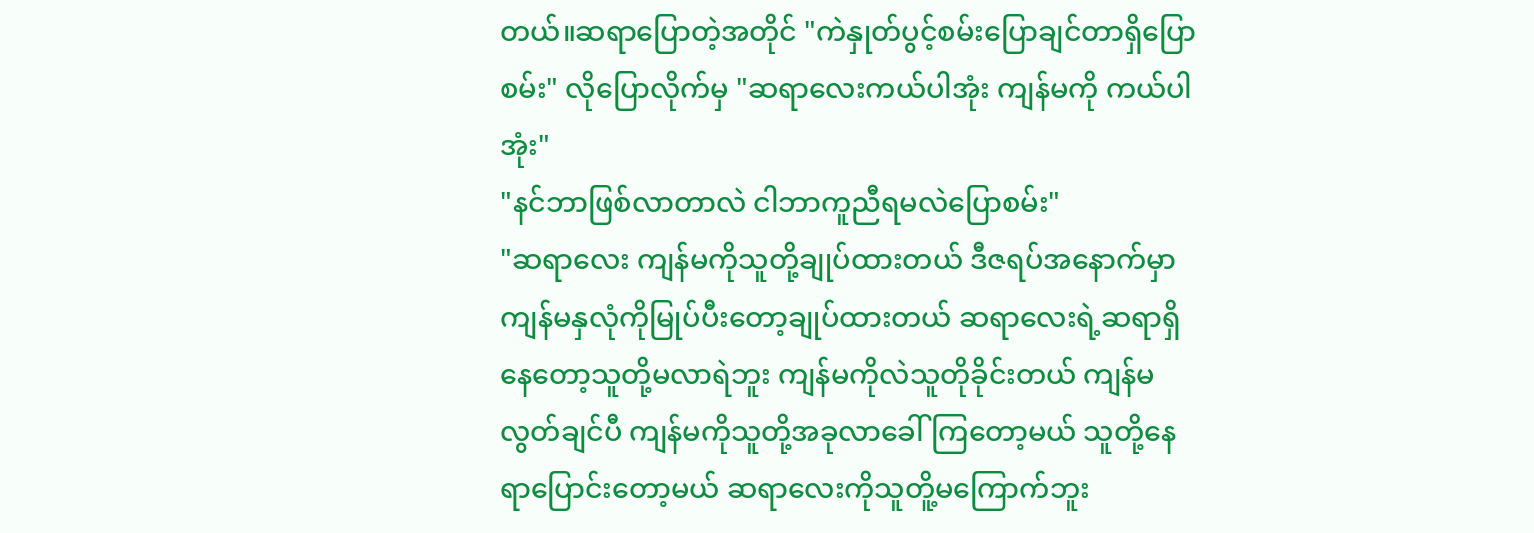တယ်။ဆရာပြောတဲ့အတိုင် "ကဲနှုတ်ပွင့်စမ်းပြောချင်တာရှိပြောစမ်း" လိုပြောလိုက်မှ "ဆရာလေးကယ်ပါအုံး ကျန်မကို ကယ်ပါအုံး"
"နင်ဘာဖြစ်လာတာလဲ ငါဘာကူညီရမလဲပြောစမ်း"
"ဆရာလေး ကျန်မကိုသူတို့ချုပ်ထားတယ် ဒီဇရပ်အနောက်မှာကျန်မနှလုံကိုမြုပ်ပီးတော့ချုပ်ထားတယ် ဆရာလေးရဲ့ဆရာရှိနေတော့သူတို့မလာရဲဘူး ကျန်မကိုလဲသူတိုခိုင်းတယ် ကျန်မလွတ်ချင်ပီ ကျန်မကိုသူတို့အခုလာခေါ်ကြတော့မယ် သူတို့နေရာပြောင်းတော့မယ် ဆရာလေးကိုသူတိူ့မကြောက်ဘူး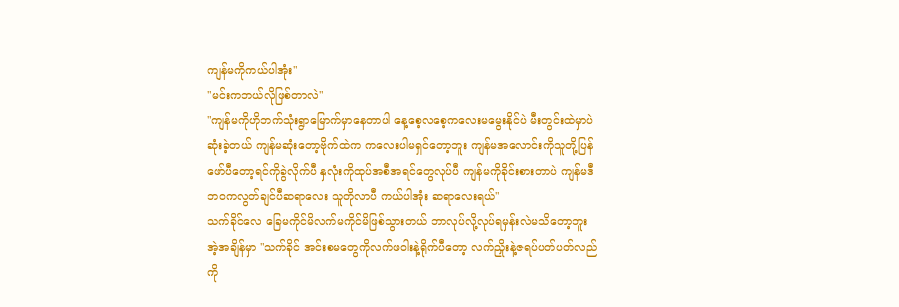ကျန်မကိုကယ်ပါအုံး"
"မင်းကဘယ်လိုဖြစ်တာလဲ"
"ကျန်မကိုဟိုဘက်သုံးရွာမြောက်မှာနေတာပါ နေ့စေ့လစေ့ကလေးမမွေးနိုင်ပဲ မီးတွင်းထဲမှာပဲဆုံးခဲ့တယ် ကျန်မဆုံးတော့ဗိုက်ထဲက ကလေးပါမရှင်တော့ဘူး ကျန်မအလောင်းကိုသူတို့ပြန်ဖော်ပီတော့ရင်ကိုခွဲလိုက်ပီ နှလုံးကိုထုပ်အစီအရင်တွေလုပ်ပီ ကျန်မကိုခိုင်းစားတာပဲ ကျန်မဒီဘဝကလွတ်ချင်ပီဆရာလေး သူတိုလာပီ ကယ်ပါအုံး ဆရာလေးရယ်"
သက်ခိုင်လေ ခြေမကိုင်မိလက်မကိုင်မိဖြစ်သွားတယ် ဘာလုပ်လို့လုပ်ရမှန်းလဲမသိတော့ဘူး အဲ့အချိန်မှာ "သက်ခိုင် အင်းစမတွေကိုလက်ဖဝါးနဲ့ရိုက်ပီတော့ လက်ညှိုးနဲ့ဇရပ်ပတ်ပတ်လည်ကို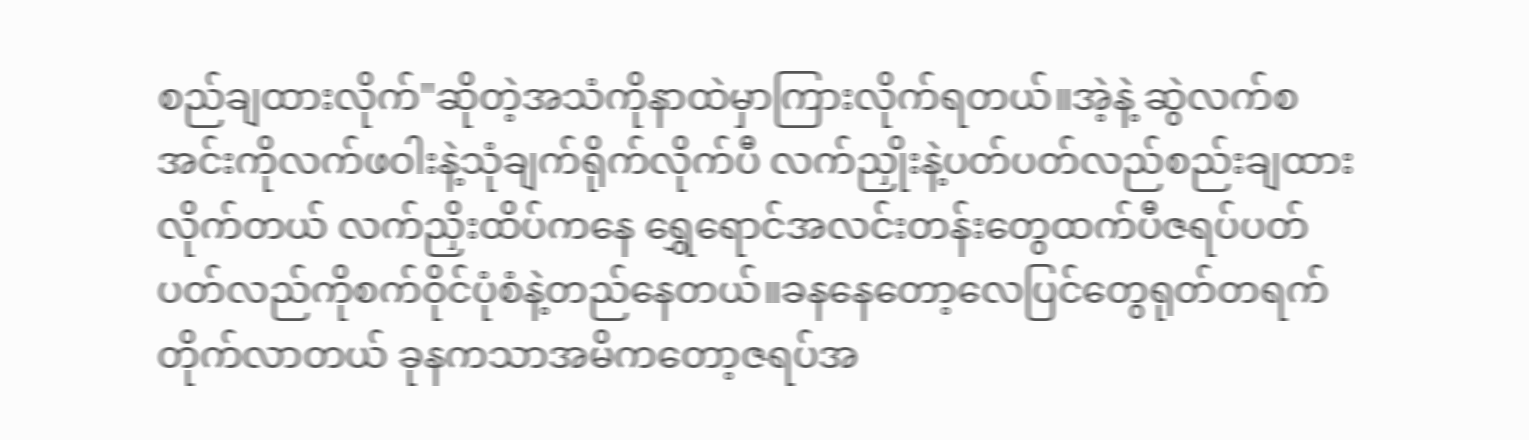စည်ချထားလိုက်"ဆိုတဲ့အသံကိုနာထဲမှာကြားလိုက်ရတယ်။အဲ့နဲ့ ဆွဲလက်စအင်းကိုလက်ဖဝါးနဲ့သုံချက်ရိုက်လိုက်ပီ လက်ညှိုးနဲ့ပတ်ပတ်လည်စည်းချထားလိုက်တယ် လက်ညှိးထိပ်ကနေ ရွှေရောင်အလင်းတန်းတွေထက်ပီဇရပ်ပတ်ပတ်လည်ကိုစက်ဝိုင်ပုံစံနဲ့တည်နေတယ်။ခနနေတော့လေပြင်တွေရုတ်တရက်တိုက်လာတယ် ခုနကသာအမိကတော့ဇရပ်အ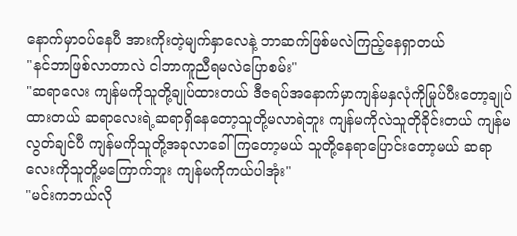နောက်မှာဝပ်နေပီ အားကိုးတဲ့မျက်နှာလေနဲ့ ဘာဆက်ဖြစ်မလဲကြည့်နေရှာတယ်
"နင်ဘာဖြစ်လာတာလဲ ငါဘာကူညီရမလဲပြောစမ်း"
"ဆရာလေး ကျန်မကိုသူတို့ချုပ်ထားတယ် ဒီဇရပ်အနောက်မှာကျန်မနှလုံကိုမြုပ်ပီးတော့ချုပ်ထားတယ် ဆရာလေးရဲ့ဆရာရှိနေတော့သူတို့မလာရဲဘူး ကျန်မကိုလဲသူတိုခိုင်းတယ် ကျန်မလွတ်ချင်ပီ ကျန်မကိုသူတို့အခုလာခေါ်ကြတော့မယ် သူတို့နေရာပြောင်းတော့မယ် ဆရာလေးကိုသူတိူ့မကြောက်ဘူး ကျန်မကိုကယ်ပါအုံး"
"မင်းကဘယ်လို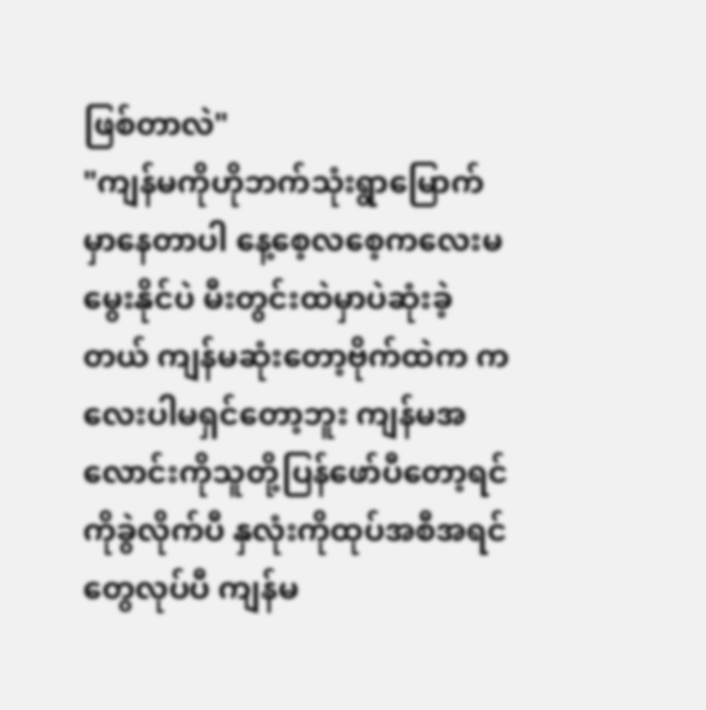ဖြစ်တာလဲ"
"ကျန်မကိုဟိုဘက်သုံးရွာမြောက်မှာနေတာပါ နေ့စေ့လစေ့ကလေးမမွေးနိုင်ပဲ မီးတွင်းထဲမှာပဲဆုံးခဲ့တယ် ကျန်မဆုံးတော့ဗိုက်ထဲက ကလေးပါမရှင်တော့ဘူး ကျန်မအလောင်းကိုသူတို့ပြန်ဖော်ပီတော့ရင်ကိုခွဲလိုက်ပီ နှလုံးကိုထုပ်အစီအရင်တွေလုပ်ပီ ကျန်မ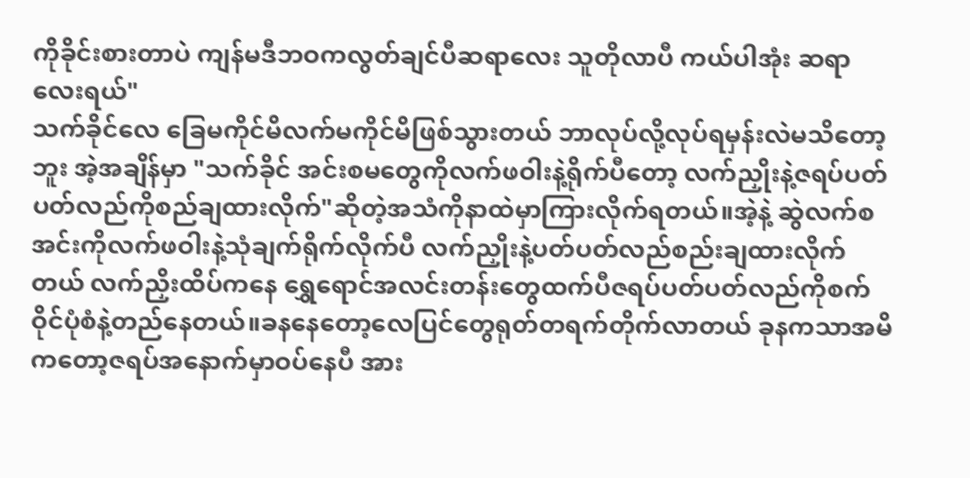ကိုခိုင်းစားတာပဲ ကျန်မဒီဘဝကလွတ်ချင်ပီဆရာလေး သူတိုလာပီ ကယ်ပါအုံး ဆရာလေးရယ်"
သက်ခိုင်လေ ခြေမကိုင်မိလက်မကိုင်မိဖြစ်သွားတယ် ဘာလုပ်လို့လုပ်ရမှန်းလဲမသိတော့ဘူး အဲ့အချိန်မှာ "သက်ခိုင် အင်းစမတွေကိုလက်ဖဝါးနဲ့ရိုက်ပီတော့ လက်ညှိုးနဲ့ဇရပ်ပတ်ပတ်လည်ကိုစည်ချထားလိုက်"ဆိုတဲ့အသံကိုနာထဲမှာကြားလိုက်ရတယ်။အဲ့နဲ့ ဆွဲလက်စအင်းကိုလက်ဖဝါးနဲ့သုံချက်ရိုက်လိုက်ပီ လက်ညှိုးနဲ့ပတ်ပတ်လည်စည်းချထားလိုက်တယ် လက်ညှိးထိပ်ကနေ ရွှေရောင်အလင်းတန်းတွေထက်ပီဇရပ်ပတ်ပတ်လည်ကိုစက်ဝိုင်ပုံစံနဲ့တည်နေတယ်။ခနနေတော့လေပြင်တွေရုတ်တရက်တိုက်လာတယ် ခုနကသာအမိကတော့ဇရပ်အနောက်မှာဝပ်နေပီ အား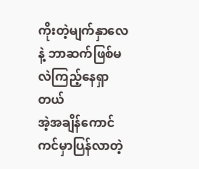ကိုးတဲ့မျက်နှာလေနဲ့ ဘာဆက်ဖြစ်မလဲကြည့်နေရှာတယ်
အဲ့အချိန်ကောင်ကင်မှာပြန်လာတဲ့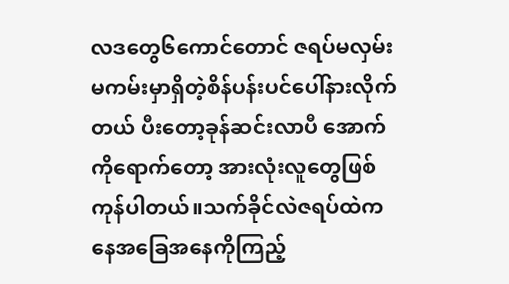လဒတွေ၆ကောင်တောင် ဇရပ်မလှမ်းမကမ်းမှာရှိတဲ့စိန်ပန်းပင်ပေါ်နားလိုက်တယ် ပီးတော့ခုန်ဆင်းလာပီ အောက်ကိုရောက်တော့ အားလုံးလူတွေဖြစ်ကုန်ပါတယ်။သက်ခိုင်လဲဇရပ်ထဲကနေအခြေအနေကိုကြည့်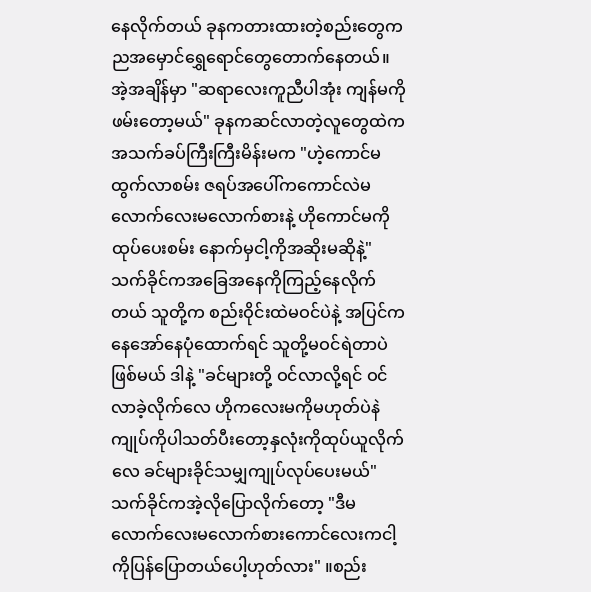နေလိုက်တယ် ခုနကတားထားတဲ့စည်းတွေကညအမှောင်ရွှေရောင်တွေတောက်နေတယ်။အဲ့အချိန်မှာ "ဆရာလေးကူညီပါအုံး ကျန်မကိုဖမ်းတော့မယ်" ခုနကဆင်လာတဲ့လူတွေထဲက အသက်ခပ်ကြီးကြီးမိန်းမက "ဟဲ့ကောင်မ ထွက်လာစမ်း ဇရပ်အပေါ်ကကောင်လဲမလောက်လေးမလောက်စားနဲ့ ဟိုကောင်မကိုထုပ်ပေးစမ်း နောက်မှငါ့ကိုအဆိုးမဆိုနဲ့" သက်ခိုင်ကအခြေအနေကိုကြည့်နေလိုက်တယ် သူတို့က စည်းဝိုင်းထဲမဝင်ပဲနဲ့ အပြင်ကနေအော်နေပုံထောက်ရင် သူတို့မဝင်ရဲတာပဲဖြစ်မယ် ဒါနဲ့ "ခင်များတို့ ဝင်လာလို့ရင် ဝင်လာခဲ့လိုက်လေ ဟိုကလေးမကိုမဟုတ်ပဲနဲကျုပ်ကိုပါသတ်ပီးတော့နှလုံးကိုထုပ်ယူလိုက်လေ ခင်များခိုင်သမျှကျုပ်လုပ်ပေးမယ်" သက်ခိုင်ကအဲ့လိုပြောလိုက်တော့ "ဒီမလောက်လေးမလောက်စားကောင်လေးကငါ့ကိုပြန်ပြောတယ်ပေါ့ဟုတ်လား" ။စည်း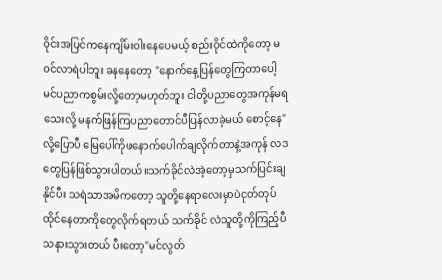ဝိုင်းအပြင်ကနေကျိမ်းဝါးနေပေမယ့် စည်းဝိုင်ထဲကိုတော့ မဝင်လာရဲပါဘူး ခနနေတော့ "နောက်နေ့ပြန်တွေကြတာပေါ့ မင်ပညာကစွမ်းလို့တော့မဟုတ်ဘူး ငါတို့ပညာတွေအကုန်မရသေးလို့ မနက်ဖြန်ကြပညာတောင်ပီပြန်လာခဲ့မယ် စောင့်နေ" လို့ပြောပီ မြေပေါ်ကိုဖနောက်ပေါက်ချလိုက်တာနဲ့အကုန် လဒတွေပြန်ဖြစ်သွားပါတယ်။သက်ခိုင်လဲအဲ့တော့မှသက်ပြင်းချနိုင်ပီး သရဲသာအမိကတော့ သူတို့နေရာလေးမှာပဲငုတ်တုပ်ထိုင်နေတာကိုတွေလိုက်ရတယ် သက်ခိုင် လဲသူတို့ကိုကြည့်ပီသနားသွားတယ် ပီးတော့"မင်လွတ်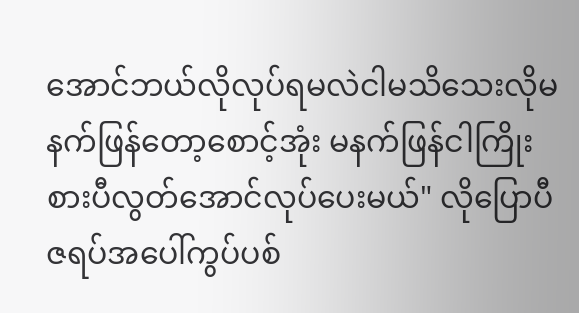အောင်ဘယ်လိုလုပ်ရမလဲငါမသိသေးလိုမနက်ဖြန်တော့စောင့်အုံး မနက်ဖြန်ငါကြိုးစားပီလွတ်အောင်လုပ်ပေးမယ်" လိုပြောပီ ဇရပ်အပေါ်ကွပ်ပစ်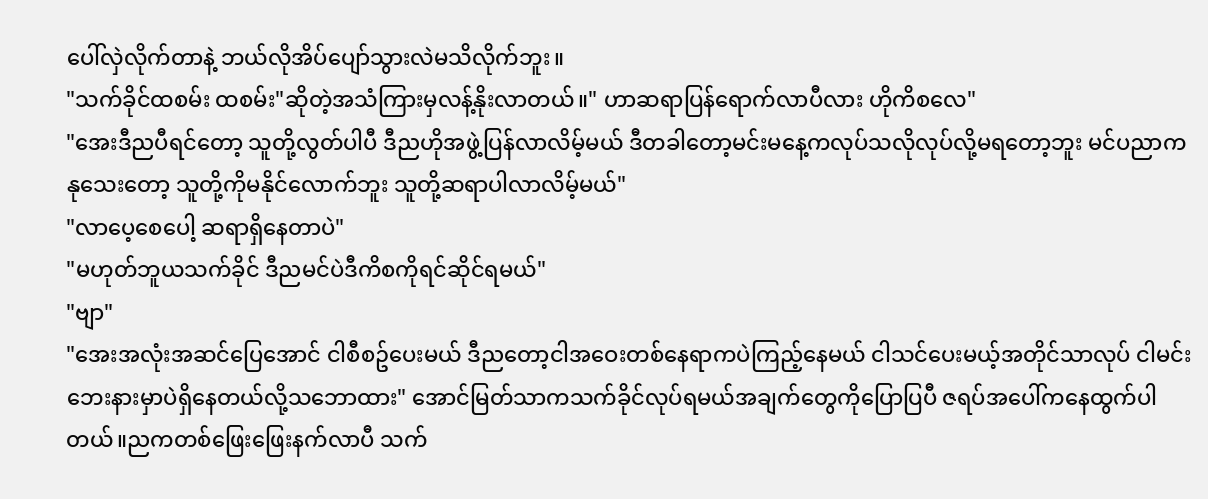ပေါ်လှဲလိုက်တာနဲ့ ဘယ်လိုအိပ်ပျော်သွားလဲမသိလိုက်ဘူး။
"သက်ခိုင်ထစမ်း ထစမ်း"ဆိုတဲ့အသံကြားမှလန့်နိုးလာတယ်။" ဟာဆရာပြန်ရောက်လာပီလား ဟိုကိစလေ"
"အေးဒီညပီရင်တော့ သူတို့လွတ်ပါပီ ဒီညဟိုအဖွဲ့ပြန်လာလိမ့်မယ် ဒီတခါတော့မင်းမနေ့ကလုပ်သလိုလုပ်လို့မရတော့ဘူး မင်ပညာကနုသေးတော့ သူတို့ကိုမနိုင်လောက်ဘူး သူတို့ဆရာပါလာလိမ့်မယ်"
"လာပေ့စေပေါ့ ဆရာရှိနေတာပဲ"
"မဟုတ်ဘူယသက်ခိုင် ဒီညမင်ပဲဒီကိစကိုရင်ဆိုင်ရမယ်"
"ဗျာ"
"အေးအလုံးအဆင်ပြေအောင် ငါစီစဥ်ပေးမယ် ဒီညတော့ငါအဝေးတစ်နေရာကပဲကြည့်နေမယ် ငါသင်ပေးမယ့်အတိုင်သာလုပ် ငါမင်းဘေးနားမှာပဲရှိနေတယ်လို့သဘောထား" အောင်မြတ်သာကသက်ခိုင်လုပ်ရမယ်အချက်တွေကိုပြောပြပီ ဇရပ်အပေါ်ကနေထွက်ပါတယ်။ညကတစ်ဖြေးဖြေးနက်လာပီ သက်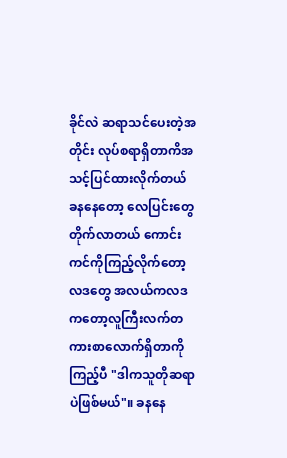ခိုင်လဲ ဆရာသင်ပေးတဲ့အတိုင်း လုပ်စရာရှိတာကိအသင့်ပြင်ထားလိုက်တယ် ခနနေတော့ လေပြင်းတွေတိုက်လာတယ် ကောင်းကင်ကိုကြည့်လိုက်တော့လဒတွေ အလယ်ကလဒကတော့လူကြီးလက်တကားစာလောက်ရှိတာကိုကြည့်ပီ "ဒါကသူတိုဆရာပဲဖြစ်မယ်"။ ခနနေ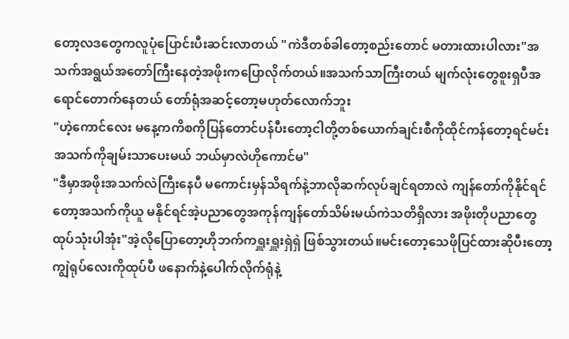တော့လဒတွေကလူပုံပြောင်းပီးဆင်းလာတယ် "ကဲဒီတစ်ခါတော့စည်းတောင် မတားထားပါလား"အသက်အရွယ်အတော်ကြီးနေတဲ့အဖိုးကပြောလိုက်တယ်။အသက်သာကြီးတယ် မျက်လုံးတွေစူးရှပီအရောင်တောက်နေတယ် တော်ရုံအဆင့်တော့မဟုတ်လောက်ဘူး
"ဟဲ့ကောင်လေး မနေ့ကကိစကိုပြန်တောင်ပန်ပီးတော့ငါတို့တစ်ယောက်ချင်းစီကိုထိုင်ကန်တော့ရင်မင်းအသက်ကိုချမ်းသာပေးမယ် ဘယ်မှာလဲဟိုကောင်မ"
"ဒီမှာအဖိုးအသက်လဲကြီးနေပီ မကောင်းမှန်သိရက်နဲ့ဘာလိုဆက်လုပ်ချင်ရတာလဲ ကျန်တော်ကိုနိုင်ရင်တော့အသက်ကိုယူ မနိုင်ရင်အဲ့ပညာတွေအကုန်ကျန်တော်သိမ်းမယ်ကဲသတိရှိလား အဖိုးတိုပညာတွေထုပ်သုံးပါအုံး"အဲ့လိုပြောတော့ဟိုဘက်ကရှူးရှူးရှဲရှဲ ဖြစ်သွားတယ်။မင်းတော့သေဖိုပြင်ထားဆိုပီးတော့ ကျွဲရုပ်လေးကိုထုပ်ပီ ဖနောက်နဲ့ပေါက်လိုက်ရုံနဲ့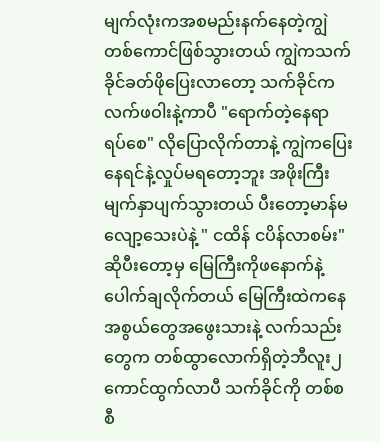မျက်လုံးကအစမည်းနက်နေတဲ့ကျွဲတစ်ကောင်ဖြစ်သွားတယ် ကျွဲကသက်ခိုင်ခတ်ဖိုပြေးလာတော့ သက်ခိုင်ကလက်ဖဝါးနဲ့ကာပီ "ရောက်တဲ့နေရာ ရပ်စေ" လိုပြောလိုက်တာနဲ့ ကျွဲကပြေးနေရင်နဲ့လှုပ်မရတော့ဘူး အဖိုးကြီးမျက်နှာပျက်သွားတယ် ပီးတော့မာန်မလျော့သေးပဲနဲ့ " ငထိန် ငပိန်လာစမ်း" ဆိုပီးတော့မှ မြေကြီးကိုဖနောက်နဲ့ပေါက်ချလိုက်တယ် မြေကြီးထဲကနေ အစွယ်တွေအဖွေးသားနဲ့ လက်သည်းတွေက တစ်ထွာလောက်ရှိတဲ့ဘီလူး၂ကောင်ထွက်လာပီ သက်ခိုင်ကို တစ်စစီ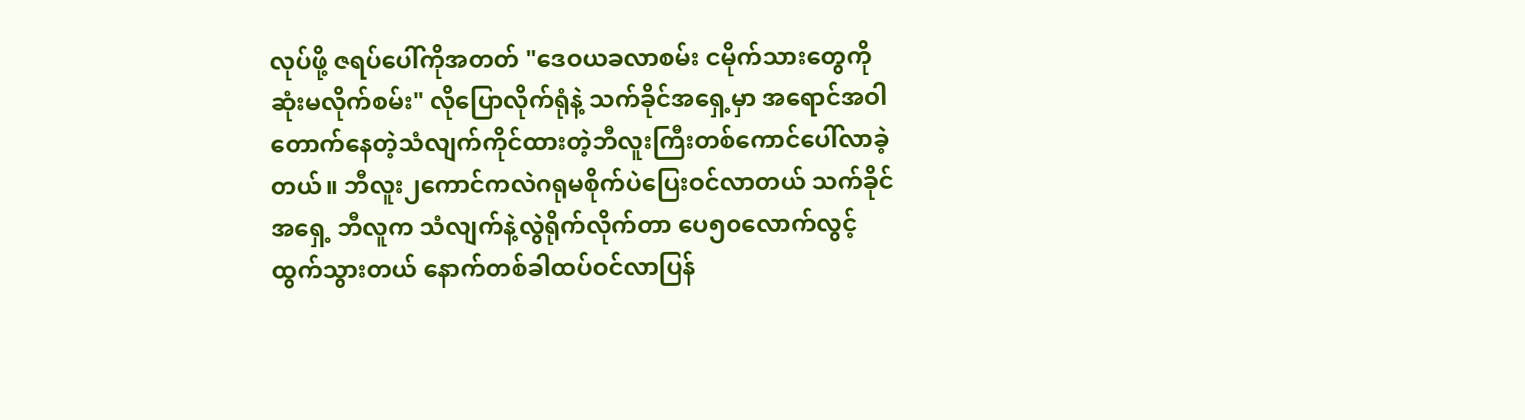လုပ်ဖို့ ဇရပ်ပေါ်ကိုအတတ် "ဒေဝယခလာစမ်း ငမိုက်သားတွေကိုဆုံးမလိုက်စမ်း" လိုပြောလိုက်ရုံနဲ့ သက်ခိုင်အရှေ့မှာ အရောင်အဝါတောက်နေတဲ့သံလျက်ကိုင်ထားတဲ့ဘီလူးကြီးတစ်ကောင်ပေါ်လာခဲ့တယ်။ ဘီလူး၂ကောင်ကလဲဂရုမစိုက်ပဲပြေးဝင်လာတယ် သက်ခိုင်အရှေ့ ဘီလူက သံလျက်နဲ့လွဲရိုက်လိုက်တာ ပေ၅၀လောက်လွင့်ထွက်သွားတယ် နောက်တစ်ခါထပ်ဝင်လာပြန်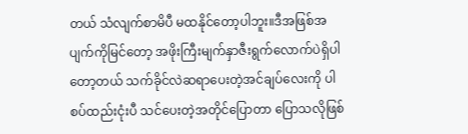တယ် သံလျက်စာမိပီ မထနိုင်တော့ပါဘူး။ဒီအဖြစ်အပျက်ကိုမြင်တော့ အဖိုးကြီးမျက်နှာဇီးရွက်လောက်ပဲရှိပါတော့တယ် သက်ခိုင်လဲဆရာပေးတဲ့အင်ချပ်လေးကို ပါစပ်ထည်းငုံးပီ သင်ပေးတဲ့အတိုင်ပြောတာ ပြောသလိုဖြစ်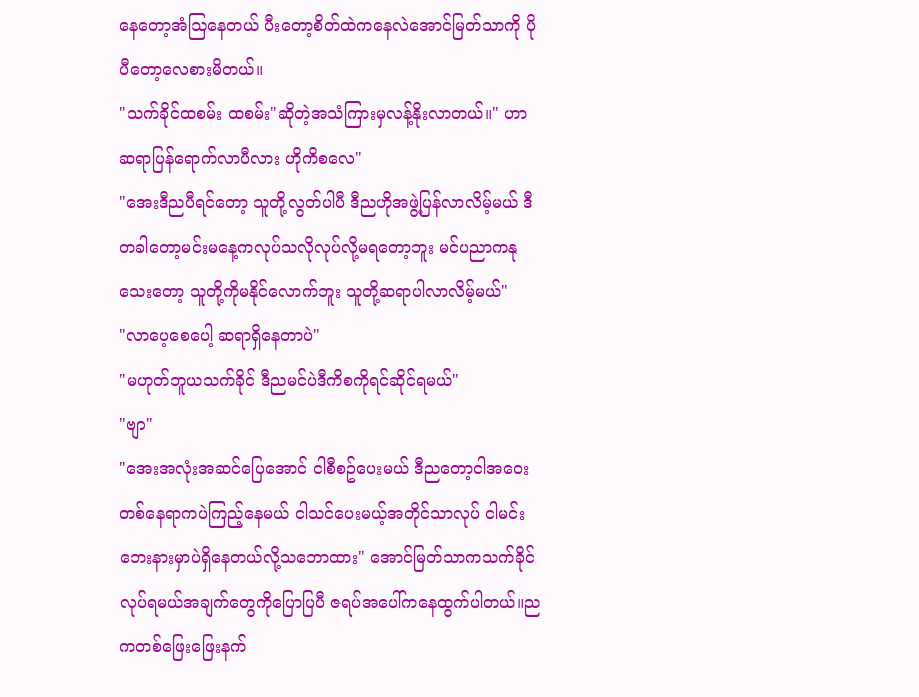နေတော့အံဩနေတယ် ပီးတော့စိတ်ထဲကနေလဲအောင်မြတ်သာကို ပိုပီတော့လေစားမိတယ်။
"သက်ခိုင်ထစမ်း ထစမ်း"ဆိုတဲ့အသံကြားမှလန့်နိုးလာတယ်။" ဟာဆရာပြန်ရောက်လာပီလား ဟိုကိစလေ"
"အေးဒီညပီရင်တော့ သူတို့လွတ်ပါပီ ဒီညဟိုအဖွဲ့ပြန်လာလိမ့်မယ် ဒီတခါတော့မင်းမနေ့ကလုပ်သလိုလုပ်လို့မရတော့ဘူး မင်ပညာကနုသေးတော့ သူတို့ကိုမနိုင်လောက်ဘူး သူတို့ဆရာပါလာလိမ့်မယ်"
"လာပေ့စေပေါ့ ဆရာရှိနေတာပဲ"
"မဟုတ်ဘူယသက်ခိုင် ဒီညမင်ပဲဒီကိစကိုရင်ဆိုင်ရမယ်"
"ဗျာ"
"အေးအလုံးအဆင်ပြေအောင် ငါစီစဥ်ပေးမယ် ဒီညတော့ငါအဝေးတစ်နေရာကပဲကြည့်နေမယ် ငါသင်ပေးမယ့်အတိုင်သာလုပ် ငါမင်းဘေးနားမှာပဲရှိနေတယ်လို့သဘောထား" အောင်မြတ်သာကသက်ခိုင်လုပ်ရမယ်အချက်တွေကိုပြောပြပီ ဇရပ်အပေါ်ကနေထွက်ပါတယ်။ညကတစ်ဖြေးဖြေးနက်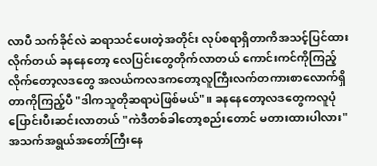လာပီ သက်ခိုင်လဲ ဆရာသင်ပေးတဲ့အတိုင်း လုပ်စရာရှိတာကိအသင့်ပြင်ထားလိုက်တယ် ခနနေတော့ လေပြင်းတွေတိုက်လာတယ် ကောင်းကင်ကိုကြည့်လိုက်တော့လဒတွေ အလယ်ကလဒကတော့လူကြီးလက်တကားစာလောက်ရှိတာကိုကြည့်ပီ "ဒါကသူတိုဆရာပဲဖြစ်မယ်"။ ခနနေတော့လဒတွေကလူပုံပြောင်းပီးဆင်းလာတယ် "ကဲဒီတစ်ခါတော့စည်းတောင် မတားထားပါလား"အသက်အရွယ်အတော်ကြီးနေ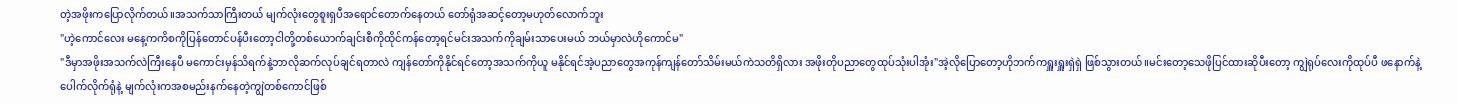တဲ့အဖိုးကပြောလိုက်တယ်။အသက်သာကြီးတယ် မျက်လုံးတွေစူးရှပီအရောင်တောက်နေတယ် တော်ရုံအဆင့်တော့မဟုတ်လောက်ဘူး
"ဟဲ့ကောင်လေး မနေ့ကကိစကိုပြန်တောင်ပန်ပီးတော့ငါတို့တစ်ယောက်ချင်းစီကိုထိုင်ကန်တော့ရင်မင်းအသက်ကိုချမ်းသာပေးမယ် ဘယ်မှာလဲဟိုကောင်မ"
"ဒီမှာအဖိုးအသက်လဲကြီးနေပီ မကောင်းမှန်သိရက်နဲ့ဘာလိုဆက်လုပ်ချင်ရတာလဲ ကျန်တော်ကိုနိုင်ရင်တော့အသက်ကိုယူ မနိုင်ရင်အဲ့ပညာတွေအကုန်ကျန်တော်သိမ်းမယ်ကဲသတိရှိလား အဖိုးတိုပညာတွေထုပ်သုံးပါအုံး"အဲ့လိုပြောတော့ဟိုဘက်ကရှူးရှူးရှဲရှဲ ဖြစ်သွားတယ်။မင်းတော့သေဖိုပြင်ထားဆိုပီးတော့ ကျွဲရုပ်လေးကိုထုပ်ပီ ဖနောက်နဲ့ပေါက်လိုက်ရုံနဲ့ မျက်လုံးကအစမည်းနက်နေတဲ့ကျွဲတစ်ကောင်ဖြစ်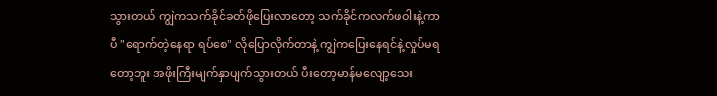သွားတယ် ကျွဲကသက်ခိုင်ခတ်ဖိုပြေးလာတော့ သက်ခိုင်ကလက်ဖဝါးနဲ့ကာပီ "ရောက်တဲ့နေရာ ရပ်စေ" လိုပြောလိုက်တာနဲ့ ကျွဲကပြေးနေရင်နဲ့လှုပ်မရတော့ဘူး အဖိုးကြီးမျက်နှာပျက်သွားတယ် ပီးတော့မာန်မလျော့သေး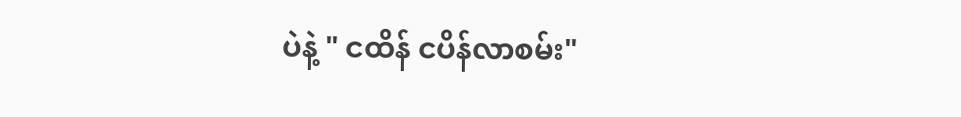ပဲနဲ့ " ငထိန် ငပိန်လာစမ်း"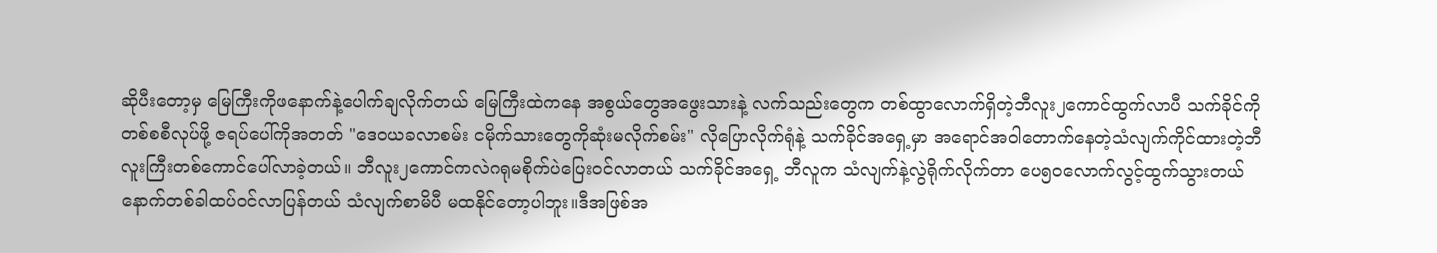ဆိုပီးတော့မှ မြေကြီးကိုဖနောက်နဲ့ပေါက်ချလိုက်တယ် မြေကြီးထဲကနေ အစွယ်တွေအဖွေးသားနဲ့ လက်သည်းတွေက တစ်ထွာလောက်ရှိတဲ့ဘီလူး၂ကောင်ထွက်လာပီ သက်ခိုင်ကို တစ်စစီလုပ်ဖို့ ဇရပ်ပေါ်ကိုအတတ် "ဒေဝယခလာစမ်း ငမိုက်သားတွေကိုဆုံးမလိုက်စမ်း" လိုပြောလိုက်ရုံနဲ့ သက်ခိုင်အရှေ့မှာ အရောင်အဝါတောက်နေတဲ့သံလျက်ကိုင်ထားတဲ့ဘီလူးကြီးတစ်ကောင်ပေါ်လာခဲ့တယ်။ ဘီလူး၂ကောင်ကလဲဂရုမစိုက်ပဲပြေးဝင်လာတယ် သက်ခိုင်အရှေ့ ဘီလူက သံလျက်နဲ့လွဲရိုက်လိုက်တာ ပေ၅၀လောက်လွင့်ထွက်သွားတယ် နောက်တစ်ခါထပ်ဝင်လာပြန်တယ် သံလျက်စာမိပီ မထနိုင်တော့ပါဘူး။ဒီအဖြစ်အ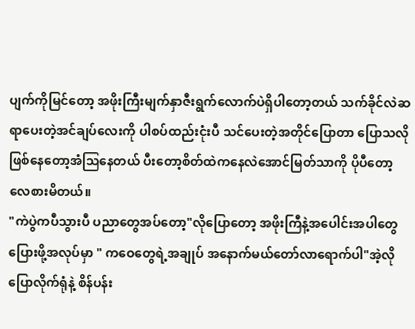ပျက်ကိုမြင်တော့ အဖိုးကြီးမျက်နှာဇီးရွက်လောက်ပဲရှိပါတော့တယ် သက်ခိုင်လဲဆရာပေးတဲ့အင်ချပ်လေးကို ပါစပ်ထည်းငုံးပီ သင်ပေးတဲ့အတိုင်ပြောတာ ပြောသလိုဖြစ်နေတော့အံဩနေတယ် ပီးတော့စိတ်ထဲကနေလဲအောင်မြတ်သာကို ပိုပီတော့လေစားမိတယ်။
"ကဲပွဲကပီသွားပီ ပညာတွေအပ်တော့"လိုပြောတော့ အဖိုးကြီနဲ့အပေါင်းအပါတွေပြေားဖို့အလုပ်မှာ " ကဝေတွေရဲ့အချုပ် အနောက်မယ်တော်လာရောက်ပါ"အဲ့လိုပြောလိုက်ရုံနဲ့ စိန်ပန်း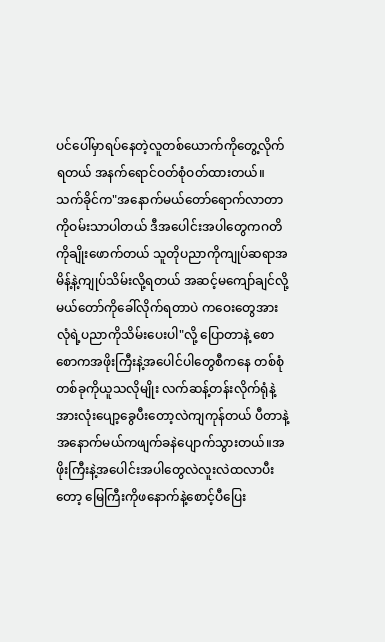ပင်ပေါ်မှာရပ်နေတဲ့လူတစ်ယောက်ကိုတွေ့လိုက်ရတယ် အနက်ရောင်ဝတ်စုံဝတ်ထားတယ်။သက်ခိုင်က"အနောက်မယ်တော်ရောက်လာတာကိုဝမ်းသာပါတယ် ဒီအပေါင်းအပါတွေကဂတိကိုချိုးဖောက်တယ် သူတိုပညာကိုကျုပ်ဆရာအမိန့်နဲ့ကျုပ်သိမ်းလို့ရတယ် အဆင့်မကျော်ချင်လို့ မယ်တော်ကိုခေါ်လိုက်ရတာပဲ ကဝေးတွေအားလုံရဲ့ပညာကိုသိမ်းပေးပါ"လို့ ပြောတာနဲ့ စောစောကအဖိုးကြီးနဲ့အပေါင်ပါတွေစီကနေ တစ်စုံတစ်ခုကိုယူသလိုမျိုး လက်ဆန့်တန်းလိုက်ရုံနဲ့ အားလုံးပျော့ခွေပီးတော့လဲကျကုန်တယ် ပီတာနဲ့အနောက်မယ်ကဖျက်ခနဲပျောက်သွားတယ်။အဖိုးကြီးနဲ့အပေါင်းအပါတွေလဲလူးလဲထလာပီးတော့ မြေကြီးကိုဖနောက်နဲ့စောင့်ပီပြေး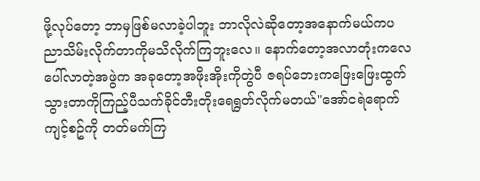ဖို့လုပ်တော့ ဘာမှဖြစ်မလာခဲ့ပါဘူး ဘာလိုလဲဆိုတော့အနောက်မယ်ကပညာသိမ်းလိုက်တာကိုမသိလိုက်ကြဘူးလေ။ နောက်တော့အလာတုံးကလေပေါ်လာတဲ့အဖွဲက အခုတော့အဖိုးအိုးကိုတွဲပီ ဇရပ်ဘေးကဖြေးဖြေးထွက်သွားတာကိုကြည့်ပီသက်ခိုင်တီးတိုးရေရွတ်လိုက်မတယ်"အော်ငရဲရောက်ကျင့်စဥ်ကို တတ်မက်ကြ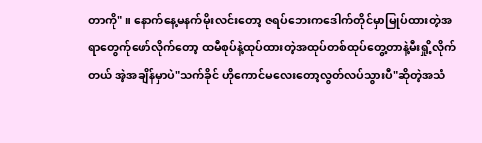တာကို" ။ နောက်နေ့မနက်မိုးလင်းတော့ ဇရပ်ဘေးကဒေါက်တိုင်မှာမြုပ်ထားတဲ့အရာတွေက်ုဖော်လိုက်တော့ ထမီစုပ်နဲ့ထုပ်ထားတဲ့အထုပ်တစ်ထုပ်တွေ့တာနဲ့မီးရှို့လိုက်တယ် အဲ့အချိန်မှာပဲ"သက်ခိုင် ဟိုကောင်မလေးတော့လွတ်လပ်သွားပီ"ဆိုတဲ့အသံ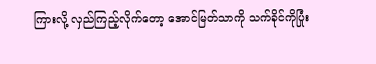ကြားလို့ လှည်ကြည့်လိုက်တော့ အောင်မြတ်သာကို သက်ခိုင်ကိုပြုံး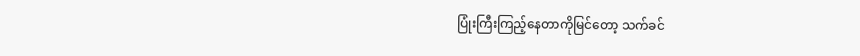ပြုံးကြီးကြည့်နေတာကိုမြင်တော့ သက်ခင်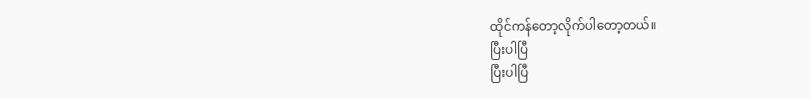ထိုင်ကန်တော့လိုက်ပါတော့တယ်။
ပြီးပါပြီ
ပြီးပါပြီ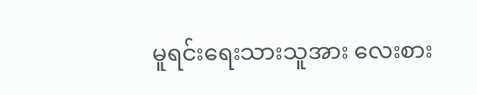မူရင်းရေးသားသူအား လေးစား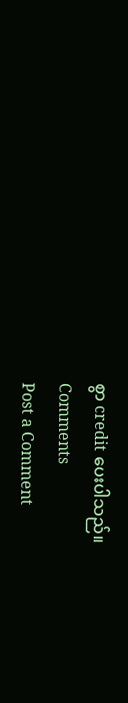စွာ credit ပေးပါသည်။
Comments
Post a Comment